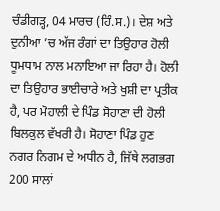ਚੰਡੀਗੜ੍ਹ, 04 ਮਾਰਚ (ਹਿੰ.ਸ.)। ਦੇਸ਼ ਅਤੇ ਦੁਨੀਆ ’ਚ ਅੱਜ ਰੰਗਾਂ ਦਾ ਤਿਉਹਾਰ ਹੋਲੀ ਧੂਮਧਾਮ ਨਾਲ ਮਨਾਇਆ ਜਾ ਰਿਹਾ ਹੈ। ਹੋਲੀ ਦਾ ਤਿਉਹਾਰ ਭਾਈਚਾਰੇ ਅਤੇ ਖੁਸ਼ੀ ਦਾ ਪ੍ਰਤੀਕ ਹੈ, ਪਰ ਮੋਹਾਲੀ ਦੇ ਪਿੰਡ ਸੋਹਾਣਾ ਦੀ ਹੋਲੀ ਬਿਲਕੁਲ ਵੱਖਰੀ ਹੈ। ਸੋਹਾਣਾ ਪਿੰਡ ਹੁਣ ਨਗਰ ਨਿਗਮ ਦੇ ਅਧੀਨ ਹੈ, ਜਿੱਥੇ ਲਗਭਗ 200 ਸਾਲਾਂ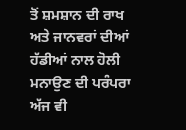ਤੋਂ ਸ਼ਮਸ਼ਾਨ ਦੀ ਰਾਖ ਅਤੇ ਜਾਨਵਰਾਂ ਦੀਆਂ ਹੱਡੀਆਂ ਨਾਲ ਹੋਲੀ ਮਨਾਉਣ ਦੀ ਪਰੰਪਰਾ ਅੱਜ ਵੀ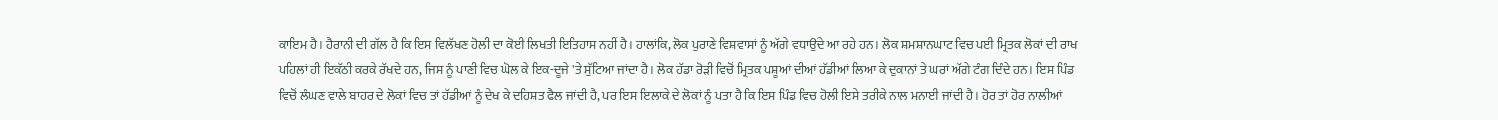ਕਾਇਮ ਹੈ। ਹੈਰਾਨੀ ਦੀ ਗੱਲ ਹੈ ਕਿ ਇਸ ਵਿਲੱਖਣ ਹੋਲੀ ਦਾ ਕੋਈ ਲਿਖਤੀ ਇਤਿਹਾਸ ਨਹੀਂ ਹੈ। ਹਾਲਾਂਕਿ, ਲੋਕ ਪੁਰਾਣੇ ਵਿਸ਼ਵਾਸਾਂ ਨੂੰ ਅੱਗੇ ਵਧਾਉਂਦੇ ਆ ਰਹੇ ਹਨ। ਲੋਕ ਸ਼ਮਸ਼ਾਨਘਾਟ ਵਿਚ ਪਈ ਮ੍ਰਿਤਕ ਲੋਕਾਂ ਦੀ ਰਾਖ ਪਹਿਲਾਂ ਹੀ ਇਕੱਠੀ ਕਰਕੇ ਰੱਖਦੇ ਹਨ, ਜਿਸ ਨੂੰ ਪਾਣੀ ਵਿਚ ਘੋਲ ਕੇ ਇਕ-ਦੂਜੇ 'ਤੇ ਸੁੱਟਿਆ ਜਾਂਦਾ ਹੈ। ਲੋਕ ਹੱਡਾ ਰੋੜੀ ਵਿਚੋਂ ਮ੍ਰਿਤਕ ਪਸ਼ੂਆਂ ਦੀਆਂ ਹੱਡੀਆਂ ਲਿਆ ਕੇ ਦੁਕਾਨਾਂ ਤੇ ਘਰਾਂ ਅੱਗੇ ਟੰਗ ਦਿੰਦੇ ਹਨ। ਇਸ ਪਿੰਡ ਵਿਚੋਂ ਲੰਘਣ ਵਾਲੇ ਬਾਹਰ ਦੇ ਲੋਕਾਂ ਵਿਚ ਤਾਂ ਹੱਡੀਆਂ ਨੂੰ ਦੇਖ ਕੇ ਦਹਿਸ਼ਤ ਫੈਲ ਜਾਂਦੀ ਹੈ, ਪਰ ਇਸ ਇਲਾਕੇ ਦੇ ਲੋਕਾਂ ਨੂੰ ਪਤਾ ਹੈ ਕਿ ਇਸ ਪਿੰਡ ਵਿਚ ਹੋਲੀ ਇਸੇ ਤਰੀਕੇ ਨਾਲ ਮਨਾਈ ਜਾਂਦੀ ਹੈ। ਹੋਰ ਤਾਂ ਹੋਰ ਨਾਲੀਆਂ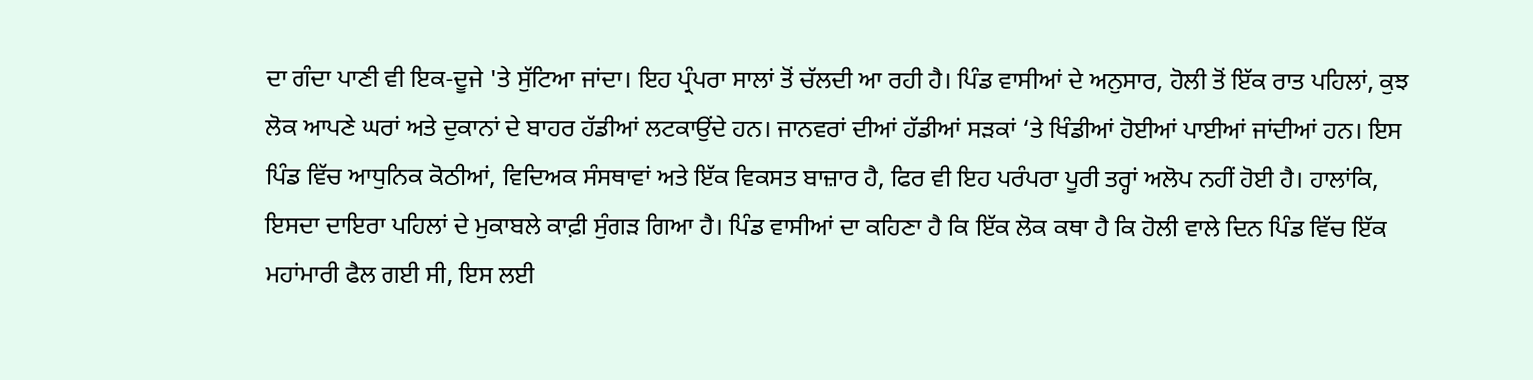ਦਾ ਗੰਦਾ ਪਾਣੀ ਵੀ ਇਕ-ਦੂਜੇ 'ਤੇ ਸੁੱਟਿਆ ਜਾਂਦਾ। ਇਹ ਪ੍ਰੰਪਰਾ ਸਾਲਾਂ ਤੋਂ ਚੱਲਦੀ ਆ ਰਹੀ ਹੈ। ਪਿੰਡ ਵਾਸੀਆਂ ਦੇ ਅਨੁਸਾਰ, ਹੋਲੀ ਤੋਂ ਇੱਕ ਰਾਤ ਪਹਿਲਾਂ, ਕੁਝ ਲੋਕ ਆਪਣੇ ਘਰਾਂ ਅਤੇ ਦੁਕਾਨਾਂ ਦੇ ਬਾਹਰ ਹੱਡੀਆਂ ਲਟਕਾਉਂਦੇ ਹਨ। ਜਾਨਵਰਾਂ ਦੀਆਂ ਹੱਡੀਆਂ ਸੜਕਾਂ ‘ਤੇ ਖਿੰਡੀਆਂ ਹੋਈਆਂ ਪਾਈਆਂ ਜਾਂਦੀਆਂ ਹਨ। ਇਸ ਪਿੰਡ ਵਿੱਚ ਆਧੁਨਿਕ ਕੋਠੀਆਂ, ਵਿਦਿਅਕ ਸੰਸਥਾਵਾਂ ਅਤੇ ਇੱਕ ਵਿਕਸਤ ਬਾਜ਼ਾਰ ਹੈ, ਫਿਰ ਵੀ ਇਹ ਪਰੰਪਰਾ ਪੂਰੀ ਤਰ੍ਹਾਂ ਅਲੋਪ ਨਹੀਂ ਹੋਈ ਹੈ। ਹਾਲਾਂਕਿ, ਇਸਦਾ ਦਾਇਰਾ ਪਹਿਲਾਂ ਦੇ ਮੁਕਾਬਲੇ ਕਾਫ਼ੀ ਸੁੰਗੜ ਗਿਆ ਹੈ। ਪਿੰਡ ਵਾਸੀਆਂ ਦਾ ਕਹਿਣਾ ਹੈ ਕਿ ਇੱਕ ਲੋਕ ਕਥਾ ਹੈ ਕਿ ਹੋਲੀ ਵਾਲੇ ਦਿਨ ਪਿੰਡ ਵਿੱਚ ਇੱਕ ਮਹਾਂਮਾਰੀ ਫੈਲ ਗਈ ਸੀ, ਇਸ ਲਈ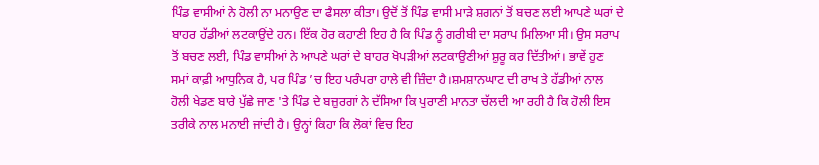ਪਿੰਡ ਵਾਸੀਆਂ ਨੇ ਹੋਲੀ ਨਾ ਮਨਾਉਣ ਦਾ ਫੈਸਲਾ ਕੀਤਾ। ਉਦੋਂ ਤੋਂ ਪਿੰਡ ਵਾਸੀ ਮਾੜੇ ਸ਼ਗਨਾਂ ਤੋਂ ਬਚਣ ਲਈ ਆਪਣੇ ਘਰਾਂ ਦੇ ਬਾਹਰ ਹੱਡੀਆਂ ਲਟਕਾਉਂਦੇ ਹਨ। ਇੱਕ ਹੋਰ ਕਹਾਣੀ ਇਹ ਹੈ ਕਿ ਪਿੰਡ ਨੂੰ ਗਰੀਬੀ ਦਾ ਸਰਾਪ ਮਿਲਿਆ ਸੀ। ਉਸ ਸਰਾਪ ਤੋਂ ਬਚਣ ਲਈ, ਪਿੰਡ ਵਾਸੀਆਂ ਨੇ ਆਪਣੇ ਘਰਾਂ ਦੇ ਬਾਹਰ ਖੋਪੜੀਆਂ ਲਟਕਾਉਣੀਆਂ ਸ਼ੁਰੂ ਕਰ ਦਿੱਤੀਆਂ। ਭਾਵੇਂ ਹੁਣ ਸਮਾਂ ਕਾਫ਼ੀ ਆਧੁਨਿਕ ਹੈ, ਪਰ ਪਿੰਡ ’ਚ ਇਹ ਪਰੰਪਰਾ ਹਾਲੇ ਵੀ ਜ਼ਿੰਦਾ ਹੈ।ਸ਼ਮਸ਼ਾਨਘਾਟ ਦੀ ਰਾਖ ਤੇ ਹੱਡੀਆਂ ਨਾਲ ਹੋਲੀ ਖੇਡਣ ਬਾਰੇ ਪੁੱਛੇ ਜਾਣ 'ਤੇ ਪਿੰਡ ਦੇ ਬਜ਼ੁਰਗਾਂ ਨੇ ਦੱਸਿਆ ਕਿ ਪੁਰਾਣੀ ਮਾਨਤਾ ਚੱਲਦੀ ਆ ਰਹੀ ਹੈ ਕਿ ਹੋਲੀ ਇਸ ਤਰੀਕੇ ਨਾਲ ਮਨਾਈ ਜਾਂਦੀ ਹੈ। ਉਨ੍ਹਾਂ ਕਿਹਾ ਕਿ ਲੋਕਾਂ ਵਿਚ ਇਹ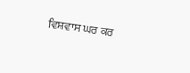ਵਿਸ਼ਵਾਸ ਘਰ ਕਰ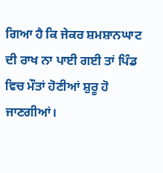ਗਿਆ ਹੈ ਕਿ ਜੇਕਰ ਸ਼ਮਸ਼ਾਨਘਾਟ ਦੀ ਰਾਖ ਨਾ ਪਾਈ ਗਈ ਤਾਂ ਪਿੰਡ ਵਿਚ ਮੌਤਾਂ ਹੋਣੀਆਂ ਸ਼ੁਰੂ ਹੋ ਜਾਣਗੀਆਂ।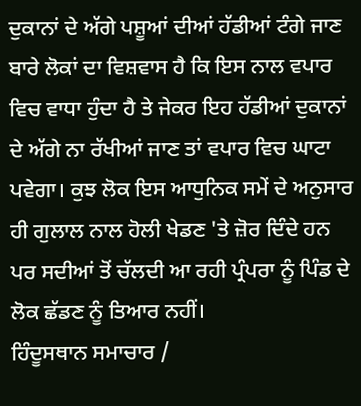ਦੁਕਾਨਾਂ ਦੇ ਅੱਗੇ ਪਸ਼ੂਆਂ ਦੀਆਂ ਹੱਡੀਆਂ ਟੰਗੇ ਜਾਣ ਬਾਰੇ ਲੋਕਾਂ ਦਾ ਵਿਸ਼ਵਾਸ ਹੈ ਕਿ ਇਸ ਨਾਲ ਵਪਾਰ ਵਿਚ ਵਾਧਾ ਹੁੰਦਾ ਹੈ ਤੇ ਜੇਕਰ ਇਹ ਹੱਡੀਆਂ ਦੁਕਾਨਾਂ ਦੇ ਅੱਗੇ ਨਾ ਰੱਖੀਆਂ ਜਾਣ ਤਾਂ ਵਪਾਰ ਵਿਚ ਘਾਟਾ ਪਵੇਗਾ। ਕੁਝ ਲੋਕ ਇਸ ਆਧੁਨਿਕ ਸਮੇਂ ਦੇ ਅਨੁਸਾਰ ਹੀ ਗੁਲਾਲ ਨਾਲ ਹੋਲੀ ਖੇਡਣ 'ਤੇ ਜ਼ੋਰ ਦਿੰਦੇ ਹਨ ਪਰ ਸਦੀਆਂ ਤੋਂ ਚੱਲਦੀ ਆ ਰਹੀ ਪ੍ਰੰਪਰਾ ਨੂੰ ਪਿੰਡ ਦੇ ਲੋਕ ਛੱਡਣ ਨੂੰ ਤਿਆਰ ਨਹੀਂ।
ਹਿੰਦੂਸਥਾਨ ਸਮਾਚਾਰ /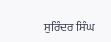ਸੁਰਿੰਦਰ ਸਿੰਘ